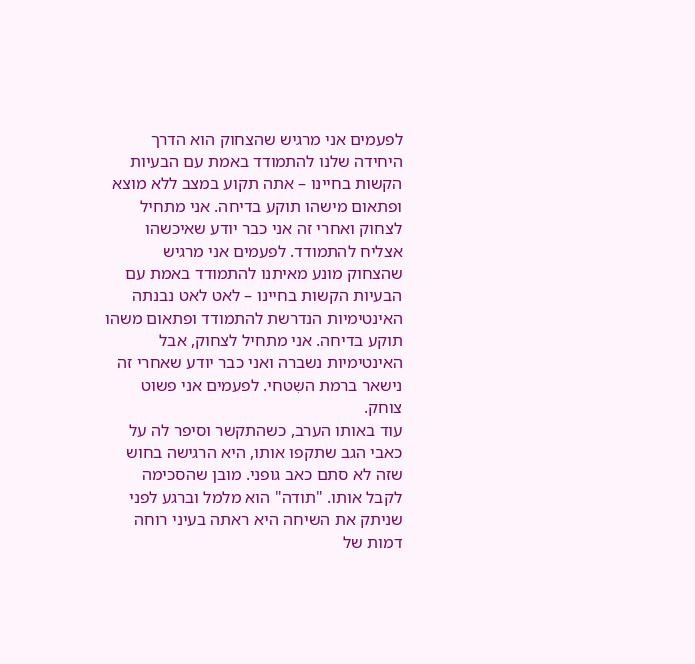לפעמים אני מרגיש שהצחוק הוא הדרך היחידה שלנו להתמודד באמת עם הבעיות הקשות בחיינו – אתה תקוע במצב ללא מוצא ופתאום מישהו תוקע בדיחה. אני מתחיל לצחוק ואחרי זה אני כבר יודע שאיכשהו אצליח להתמודד. לפעמים אני מרגיש שהצחוק מונע מאיתנו להתמודד באמת עם הבעיות הקשות בחיינו – לאט לאט נבנתה האינטימיות הנדרשת להתמודד ופתאום משהו תוקע בדיחה. אני מתחיל לצחוק, אבל האינטימיות נשברה ואני כבר יודע שאחרי זה נישאר ברמת השִטחי. לפעמים אני פשוט צוחק.
עוד באותו הערב, כשהתקשר וסיפר לה על כאבי הגב שתקפו אותו, היא הרגישה בחוש שזה לא סתם כאב גופני. מובן שהסכימה לקבל אותו. "תודה" הוא מלמל וברגע לפני שניתק את השיחה היא ראתה בעיני רוחה דמות של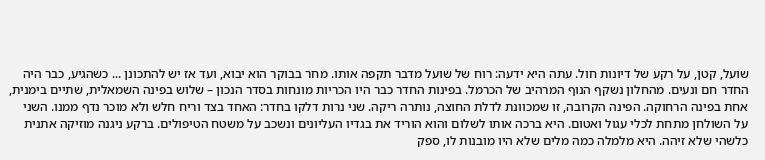שועל, קטן, על רקע של דיונות חול. עתה היא ידעה: רוח של שועל מדבר תקפה אותו. מחר בבוקר הוא יבוא, ועד אז יש להתכונן ... כשהגיע, כבר היה החדר חם ונעים. מהחלון נשקף הנוף המרהיב של הכרמל. בפינות החדר כבר היו הכריות מונחות בסדר הנכון – שלוש בפינה השמאלית, שתיים בימנית, אחת בפינה הרחוקה. הפינה הקרובה, זו שמכוונת לדלת החוצה, נותרה ריקה. שני נרות דלקו בחדר: האחד בצד וריח חלש ולא מוכר נדף ממנו. השני על השולחן מתחת לכלי עגול ואטום. היא ברכה אותו לשלום והוא הוריד את בגדיו העליונים ונשכב על משטח הטיפולים. ברקע ניגנה מוזיקה אתנית כלשהי שלא זיהה. היא מלמלה כמה מלים שלא היו מובנות לו, ספק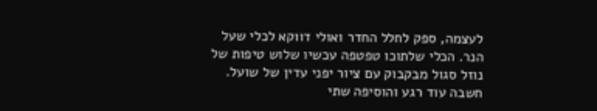לעצמה, ספק לחלל החדר ואולי דווקא לכלי שעל הנר. הכלי שלתוכו טפטפה עכשיו שלוש טיפות של נוזל סגול מבקבוק עם ציור יפני עדין של שועל. חשבה עוד רגע והוסיפה שתי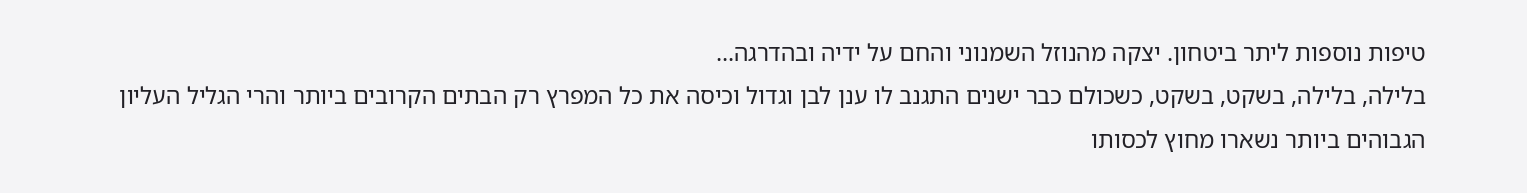טיפות נוספות ליתר ביטחון. יצקה מהנוזל השמנוני והחם על ידיה ובהדרגה...
בלילה, בלילה, בשקט, בשקט, כשכולם כבר ישנים התגנב לו ענן לבן וגדול וכיסה את כל המפרץ רק הבתים הקרובים ביותר והרי הגליל העליון הגבוהים ביותר נשארו מחוץ לכסותו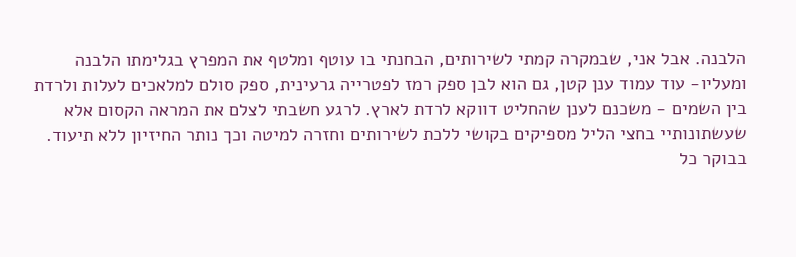הלבנה. אבל אני, שבמקרה קמתי לשירותים, הבחנתי בו עוטף ומלטף את המפרץ בגלימתו הלבנה ומעליו- עוד עמוד ענן קטן, גם הוא לבן ספק רמז לפטרייה גרעינית, ספק סולם למלאכים לעלות ולרדת בין השמים - משכנם לענן שהחליט דווקא לרדת לארץ. לרגע חשבתי לצלם את המראה הקסום אלא שעשתונותיי בחצי הליל מספיקים בקושי ללכת לשירותים וחזרה למיטה וכך נותר החיזיון ללא תיעוד. בבוקר כל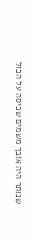שנותר היה אובך משמים שכיסה על הכול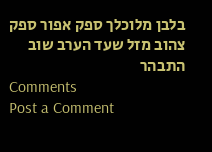בלבן מלוכלך ספק אפור ספק צהוב מזל שעד הערב שוב התבהר
Comments
Post a Comment